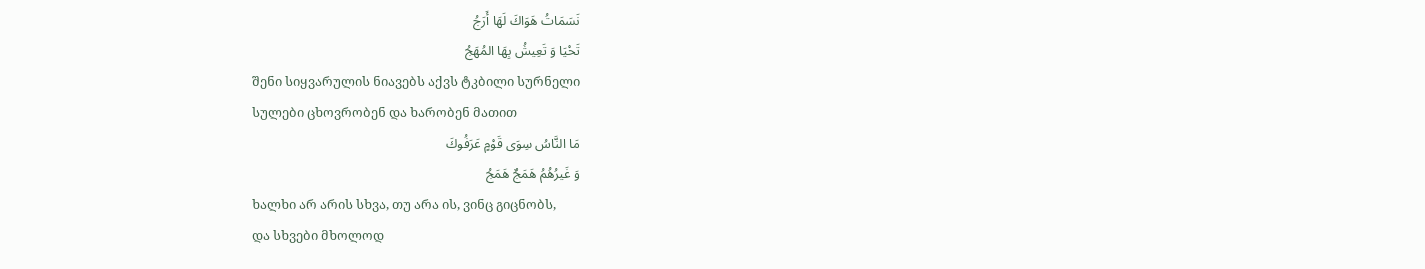نَسَمَاتُ هَوَاكَ لَهَا أَرَجُ
تَحْيَا وَ تَعِيشُ بِهَا المُهَجُ
შენი სიყვარულის ნიავებს აქვს ტკბილი სურნელი
სულები ცხოვრობენ და ხარობენ მათით
مَا النَّاسُ سِوَى قَوْمٍ عَرَفُوكَ
وَ غَيرُهُمُ هَمَجٌ هَمَجُ
ხალხი არ არის სხვა, თუ არა ის, ვინც გიცნობს,
და სხვები მხოლოდ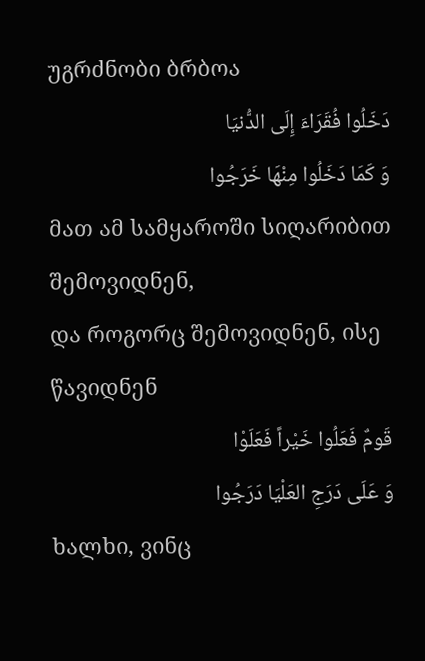უგრძნობი ბრბოა
دَخَلُوا فُقَرَاءَ إِلَى الدُّنيَا
وَ كَمَا دَخَلُوا مِنْهَا خَرَجُوا
მათ ამ სამყაროში სიღარიბით შემოვიდნენ,
და როგორც შემოვიდნენ, ისე წავიდნენ
قَومٌ فَعَلُوا خَيْراً فَعَلَوْا
وَ عَلَى دَرَجِ العَلْيَا دَرَجُوا
ხალხი, ვინც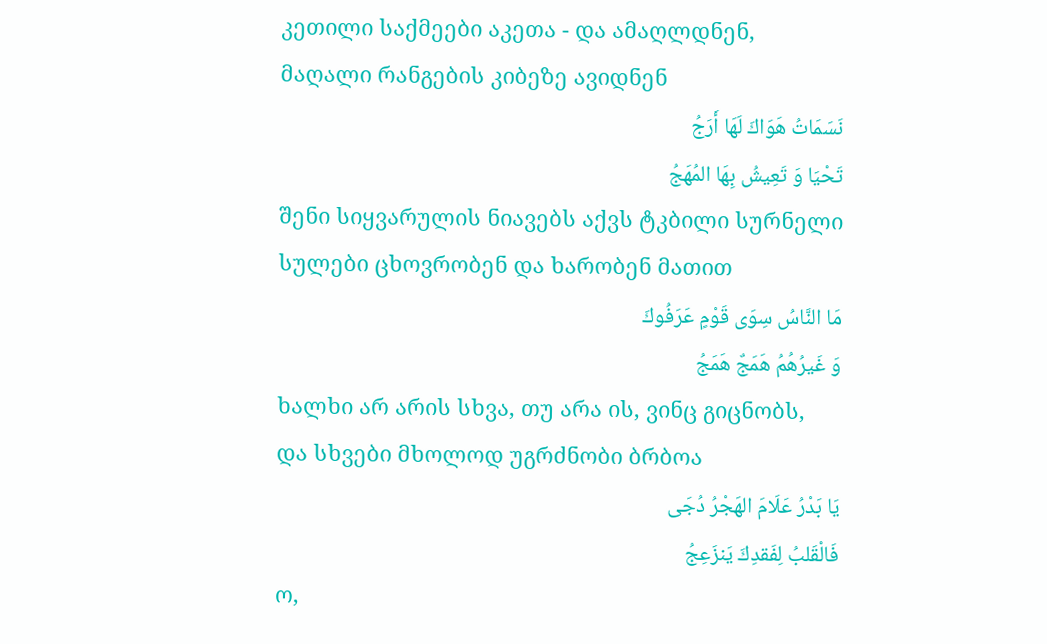კეთილი საქმეები აკეთა - და ამაღლდნენ,
მაღალი რანგების კიბეზე ავიდნენ
نَسَمَاتُ هَوَاكَ لَهَا أَرَجُ
تَحْيَا وَ تَعِيشُ بِهَا المُهَجُ
შენი სიყვარულის ნიავებს აქვს ტკბილი სურნელი
სულები ცხოვრობენ და ხარობენ მათით
مَا النَّاسُ سِوَى قَوْمٍ عَرَفُوكَ
وَ غَيرُهُمُ هَمَجٌ هَمَجُ
ხალხი არ არის სხვა, თუ არა ის, ვინც გიცნობს,
და სხვები მხოლოდ უგრძნობი ბრბოა
يَا بَدْرُ عَلَامَ الهَجْرُ دُجَى
فَالْقَلبُ لِفَقدِكَ يَنزَعِجُ
ო,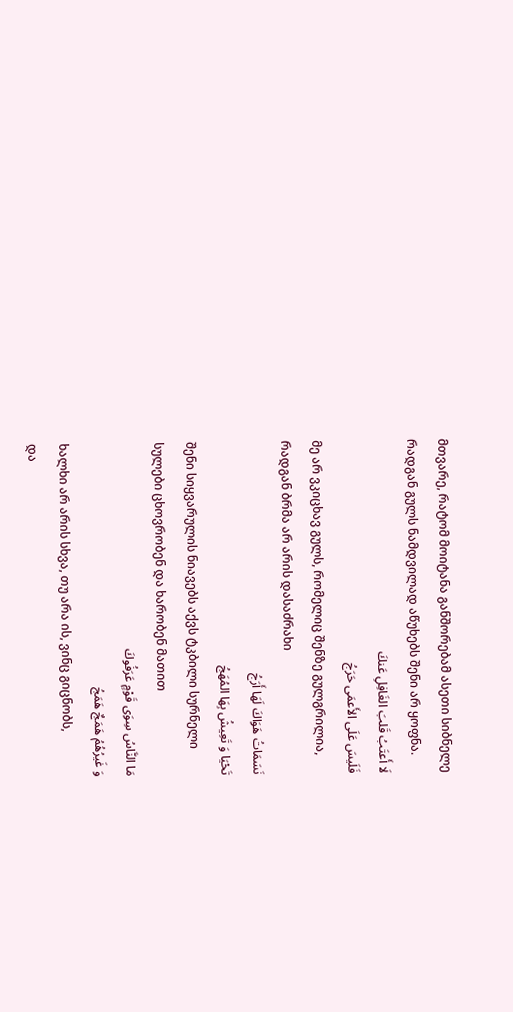მთვარე, რატომ მოიტანა განშორებამ ასეთი სიბნელე
რადგან გულს ნამდვილად აწუხებს შენი არ ყოფნა.
لَا أَعتَبُ قَلبَ الغَافِلِ عَنكَ
فَلَيسَ عَلَى الأَعمَى حَرَجُ
მე არ ვკიცხავ გულს, რომელიც შენზე გულგრილია,
რადგან ბრმა არ არის დასაძრახი
نَسَمَاتُ هَوَاكَ لَهَا أَرَجُ
تَحْيَا وَ تَعِيشُ بِهَا المُهَجُ
შენი სიყვარულის ნიავებს აქვს ტკბილი სურნელი
სულები ცხოვრობენ და ხარობენ მათით
مَا النَّاسُ سِوَى قَوْمٍ عَرَفُوكَ
وَ غَيرُهُمُ هَمَجٌ هَمَجُ
ხალხი არ არის სხვა, თუ არა ის, ვინც გიცნობს,
და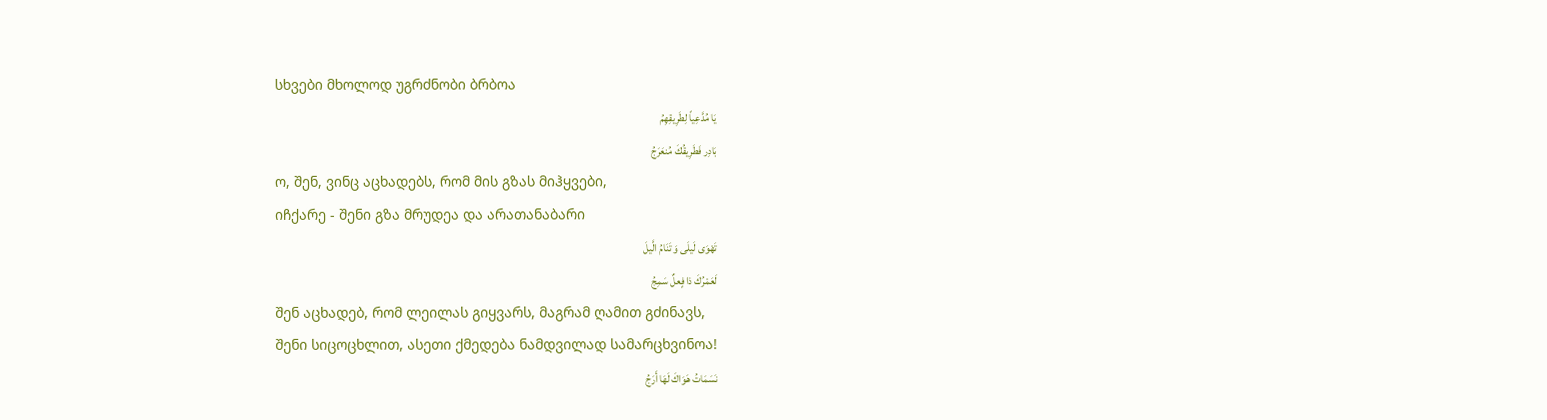სხვები მხოლოდ უგრძნობი ბრბოა
يَا مُدَّعِياً لِطَرِيقِهِمُ
بَادِر فَطَرِيقُكَ مُنعَرَجُ
ო, შენ, ვინც აცხადებს, რომ მის გზას მიჰყვები,
იჩქარე - შენი გზა მრუდეა და არათანაბარი
تَهْوَى لَيلَى وَ تَنَامُ الَّيلَ
لَعَمْرُكَ ذا فٍعلٌ سَمِجُ
შენ აცხადებ, რომ ლეილას გიყვარს, მაგრამ ღამით გძინავს,
შენი სიცოცხლით, ასეთი ქმედება ნამდვილად სამარცხვინოა!
نَسَمَاتُ هَوَاكَ لَهَا أَرَجُ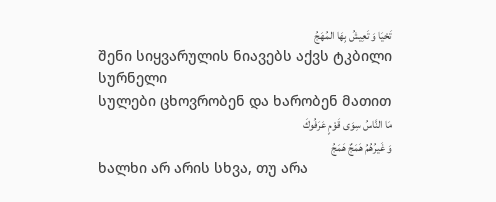تَحْيَا وَ تَعِيشُ بِهَا المُهَجُ
შენი სიყვარულის ნიავებს აქვს ტკბილი სურნელი
სულები ცხოვრობენ და ხარობენ მათით
مَا النَّاسُ سِوَى قَوْمٍ عَرَفُوكَ
وَ غَيرُهُمُ هَمَجٌ هَمَجُ
ხალხი არ არის სხვა, თუ არა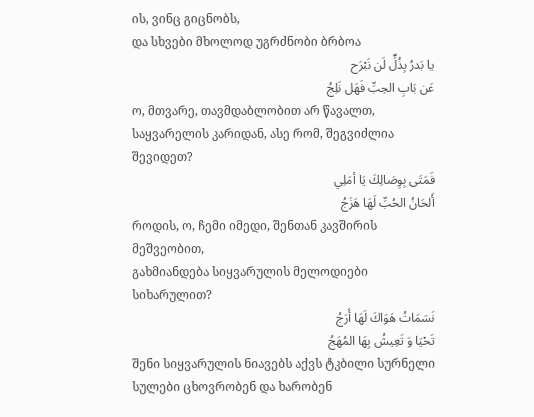ის, ვინც გიცნობს,
და სხვები მხოლოდ უგრძნობი ბრბოა
يا بَدرُ بِذُلٍّ لَن نَبْرَح
عَن بَابِ الحِبِّ فَهَل نَلِجُ
ო, მთვარე, თავმდაბლობით არ წავალთ,
საყვარელის კარიდან, ასე რომ, შეგვიძლია შევიდეთ?
فَمَتَى بِوِصَالِكَ يَا أمَلِي
أَلحَانُ الحُبِّ لَهَا هَزَجُ
როდის, ო, ჩემი იმედი, შენთან კავშირის მეშვეობით,
გახმიანდება სიყვარულის მელოდიები სიხარულით?
نَسَمَاتُ هَوَاكَ لَهَا أَرَجُ
تَحْيَا وَ تَعِيشُ بِهَا المُهَجُ
შენი სიყვარულის ნიავებს აქვს ტკბილი სურნელი
სულები ცხოვრობენ და ხარობენ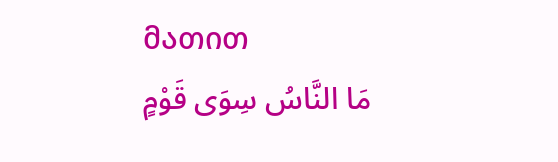მათით
مَا النَّاسُ سِوَى قَوْمٍ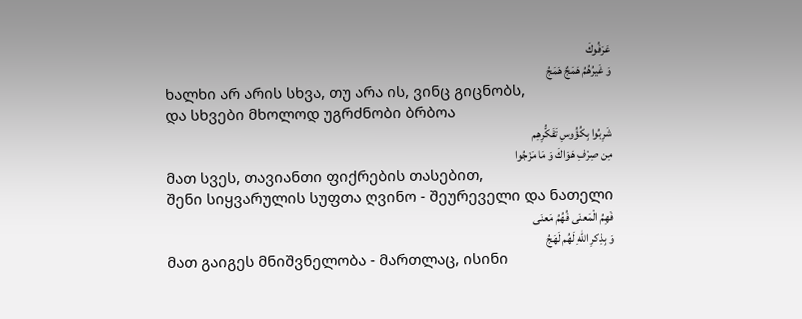عَرَفُوكَ
وَ غَيرُهُمُ هَمَجٌ هَمَجُ
ხალხი არ არის სხვა, თუ არა ის, ვინც გიცნობს,
და სხვები მხოლოდ უგრძნობი ბრბოა
شَرِبُوا بِكُؤُوسِ تَفَكُّرِهِم
مِن صِرْفِ هَوَاكَ وَ مَا مَزَجُوا
მათ სვეს, თავიანთი ფიქრების თასებით,
შენი სიყვარულის სუფთა ღვინო - შეურეველი და ნათელი
فَهِمُ الْمَعنَى فُهُمُ مَعنَى
وَ بِذِكرِ اللهِ لَهُم لَهَجُ
მათ გაიგეს მნიშვნელობა - მართლაც, ისინი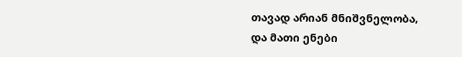თავად არიან მნიშვნელობა,
და მათი ენები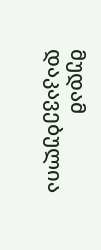მუდამ დაკავებულია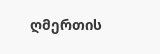ღმერთის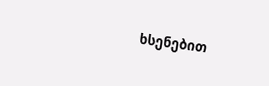ხსენებით